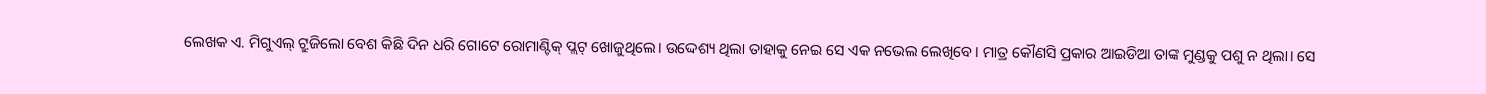ଲେଖକ ଏ. ମିଗୁଏଲ୍ ଟ୍ରୁଜିଲୋ ବେଶ କିଛି ଦିନ ଧରି ଗୋଟେ ରୋମାଣ୍ଟିକ୍ ପ୍ଲଟ୍ ଖୋଜୁଥିଲେ। ଉଦ୍ଦେଶ୍ୟ ଥିଲା ତାହାକୁ ନେଇ ସେ ଏକ ନଭେଲ ଲେଖିବେ। ମାତ୍ର କୌଣସି ପ୍ରକାର ଆଇଡିଆ ତାଙ୍କ ମୁଣ୍ଡକୁ ପଶୁ ନ ଥିଲା। ସେ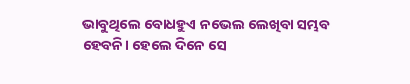ଭାବୁଥିଲେ ବୋଧହୁଏ ନଭେଲ ଲେଖିବା ସମ୍ଭବ ହେବନି। ହେଲେ ଦିନେ ସେ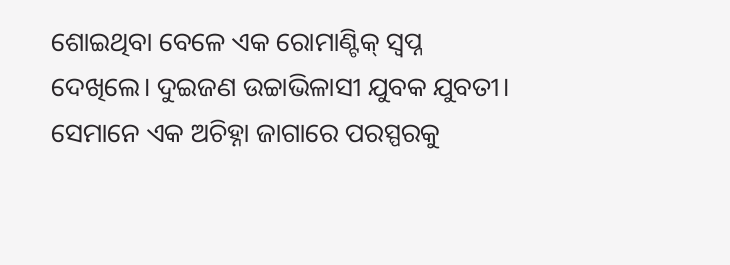ଶୋଇଥିବା ବେଳେ ଏକ ରୋମାଣ୍ଟିକ୍ ସ୍ବପ୍ନ ଦେଖିଲେ। ଦୁଇଜଣ ଉଚ୍ଚାଭିଳାସୀ ଯୁବକ ଯୁବତୀ। ସେମାନେ ଏକ ଅଚିହ୍ନା ଜାଗାରେ ପରସ୍ପରକୁ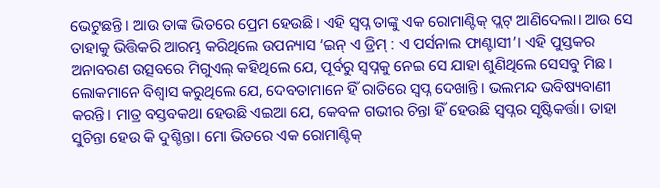ଭେଟୁଛନ୍ତି। ଆଉ ତାଙ୍କ ଭିତରେ ପ୍ରେମ ହେଉଛି। ଏହି ସ୍ବପ୍ନ ତାଙ୍କୁ ଏକ ରୋମାଣ୍ଟିକ୍ ପ୍ଲଟ୍ ଆଣିଦେଲା। ଆଉ ସେ ତାହାକୁ ଭିତ୍ତିକରି ଆରମ୍ଭ କରିଥିଲେ ଉପନ୍ୟାସ ‘ଇନ୍ ଏ ଡ୍ରିମ୍ : ଏ ପର୍ସନାଲ ଫାଣ୍ଟାସୀ’। ଏହି ପୁସ୍ତକର ଅନାବରଣ ଉତ୍ସବରେ ମିଗୁଏଲ୍ କହିଥିଲେ ଯେ, ପୂର୍ବରୁ ସ୍ବପ୍ନକୁ ନେଇ ସେ ଯାହା ଶୁଣିଥିଲେ ସେସବୁ ମିଛ। ଲୋକମାନେ ବିଶ୍ୱାସ କରୁଥିଲେ ଯେ, ଦେବତାମାନେ ହିଁ ରାତିରେ ସ୍ବପ୍ନ ଦେଖାନ୍ତି। ଭଲମନ୍ଦ ଭବିଷ୍ୟବାଣୀ କରନ୍ତି। ମାତ୍ର ବସ୍ତବକଥା ହେଉଛି ଏଇଆ ଯେ, କେବଳ ଗଭୀର ଚିନ୍ତା ହିଁ ହେଉଛି ସ୍ବପ୍ନର ସୃଷ୍ଟିକର୍ତ୍ତା। ତାହା ସୁଚିନ୍ତା ହେଉ କି ଦୁଶ୍ଚିନ୍ତା। ମୋ ଭିତରେ ଏକ ରୋମାଣ୍ଟିକ୍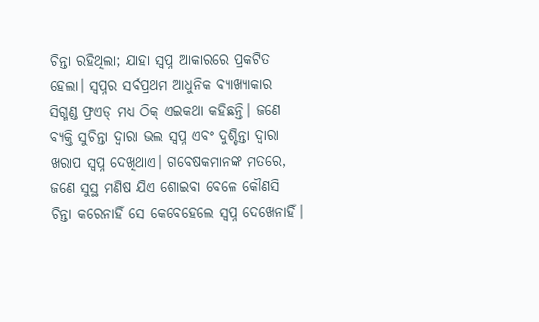ଚିନ୍ତା ରହିଥିଲା; ଯାହା ସ୍ବପ୍ନ ଆକାରରେ ପ୍ରକଟିତ ହେଲା। ସ୍ବପ୍ନର ସର୍ବପ୍ରଥମ ଆଧୁନିକ ବ୍ୟାଖ୍ୟାକାର ସିଗ୍ମଣ୍ଡ ଫ୍ରଏଡ୍ ମଧ୍ୟ ଠିକ୍ ଏଇକଥା କହିଛନ୍ତି। ଜଣେ ବ୍ୟକ୍ତି ସୁଚିନ୍ତା ଦ୍ୱାରା ଭଲ ସ୍ବପ୍ନ ଏବଂ ଦୁଶ୍ଚିନ୍ତା ଦ୍ୱାରା ଖରାପ ସ୍ବପ୍ନ ଦେଖିଥାଏ। ଗବେଷକମାନଙ୍କ ମତରେ, ଜଣେ ସୁସ୍ଥ ମଣିଷ ଯିଏ ଶୋଇବା ବେଳେ କୌଣସି ଚିନ୍ତା କରେନାହିଁ ସେ କେବେହେଲେ ସ୍ବପ୍ନ ଦେଖେନାହିଁ।